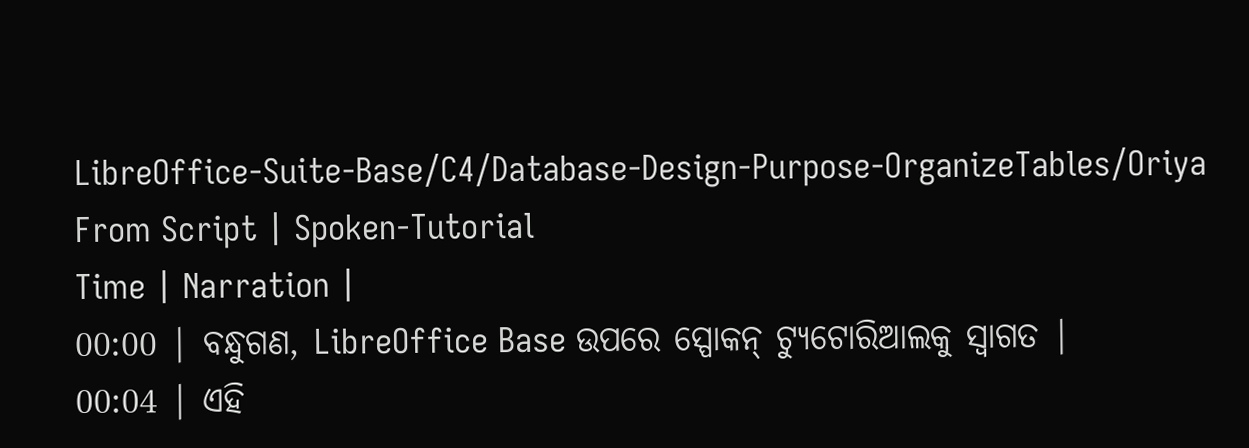LibreOffice-Suite-Base/C4/Database-Design-Purpose-OrganizeTables/Oriya
From Script | Spoken-Tutorial
Time | Narration |
00:00 | ବନ୍ଧୁଗଣ, LibreOffice Base ଉପରେ ସ୍ପୋକନ୍ ଟ୍ୟୁଟୋରିଆଲକୁ ସ୍ଵାଗତ |
00:04 | ଏହି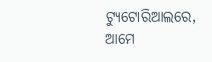ଟ୍ୟୁଟୋରିଆଲରେ, ଆମେ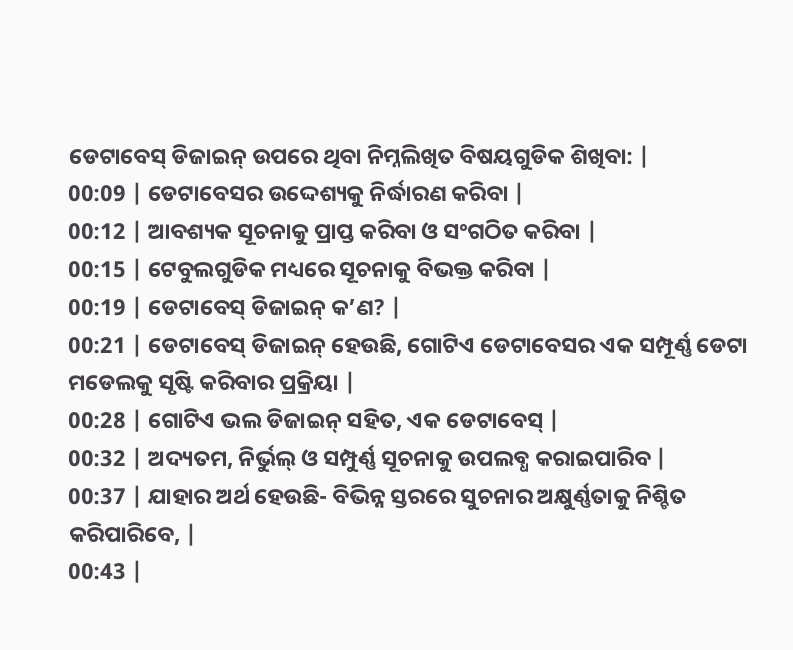ଡେଟାବେସ୍ ଡିଜାଇନ୍ ଉପରେ ଥିବା ନିମ୍ନଲିଖିତ ବିଷୟଗୁଡିକ ଶିଖିବା: |
00:09 | ଡେଟାବେସର ଉଦ୍ଦେଶ୍ୟକୁ ନିର୍ଦ୍ଧାରଣ କରିବା |
00:12 | ଆବଶ୍ୟକ ସୂଚନାକୁ ପ୍ରାପ୍ତ କରିବା ଓ ସଂଗଠିତ କରିବା |
00:15 | ଟେବୁଲଗୁଡିକ ମଧ୍ୟରେ ସୂଚନାକୁ ବିଭକ୍ତ କରିବା |
00:19 | ଡେଟାବେସ୍ ଡିଜାଇନ୍ କ’ଣ? |
00:21 | ଡେଟାବେସ୍ ଡିଜାଇନ୍ ହେଉଛି, ଗୋଟିଏ ଡେଟାବେସର ଏକ ସମ୍ପୂର୍ଣ୍ଣ ଡେଟା ମଡେଲକୁ ସୃଷ୍ଟି କରିବାର ପ୍ରକ୍ରିୟା |
00:28 | ଗୋଟିଏ ଭଲ ଡିଜାଇନ୍ ସହିତ, ଏକ ଡେଟାବେସ୍ |
00:32 | ଅଦ୍ୟତମ, ନିର୍ଭୁଲ୍ ଓ ସମ୍ପୁର୍ଣ୍ଣ ସୂଚନାକୁ ଉପଲବ୍ଧ କରାଇପାରିବ |
00:37 | ଯାହାର ଅର୍ଥ ହେଉଛି- ବିଭିନ୍ନ ସ୍ତରରେ ସୁଚନାର ଅକ୍ଷୁର୍ଣ୍ଣତାକୁ ନିଶ୍ଚିତ କରିପାରିବେ, |
00:43 |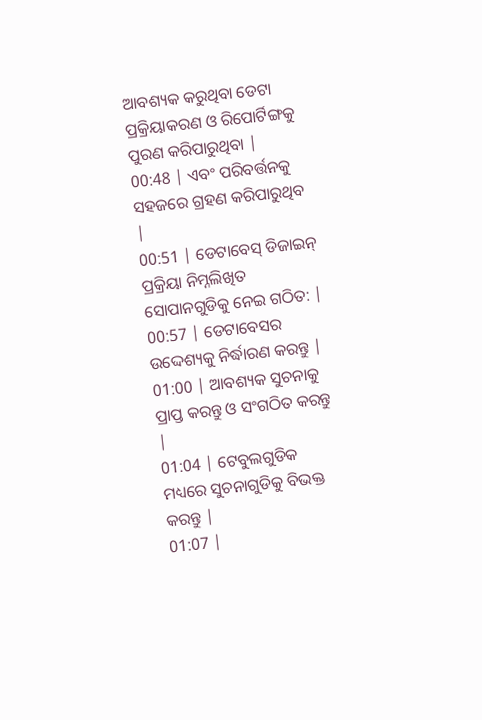ଆବଶ୍ୟକ କରୁଥିବା ଡେଟା ପ୍ରକ୍ରିୟାକରଣ ଓ ରିପୋର୍ଟିଙ୍ଗକୁ ପୁରଣ କରିପାରୁଥିବା |
00:48 | ଏବଂ ପରିବର୍ତ୍ତନକୁ ସହଜରେ ଗ୍ରହଣ କରିପାରୁଥିବ |
00:51 | ଡେଟାବେସ୍ ଡିଜାଇନ୍ ପ୍ରକ୍ରିୟା ନିମ୍ନଲିଖିତ ସୋପାନଗୁଡିକୁ ନେଇ ଗଠିତ: |
00:57 | ଡେଟାବେସର ଉଦ୍ଦେଶ୍ୟକୁ ନିର୍ଦ୍ଧାରଣ କରନ୍ତୁ |
01:00 | ଆବଶ୍ୟକ ସୁଚନାକୁ ପ୍ରାପ୍ତ କରନ୍ତୁ ଓ ସଂଗଠିତ କରନ୍ତୁ |
01:04 | ଟେବୁଲଗୁଡିକ ମଧ୍ୟରେ ସୁଚନାଗୁଡିକୁ ବିଭକ୍ତ କରନ୍ତୁ |
01:07 |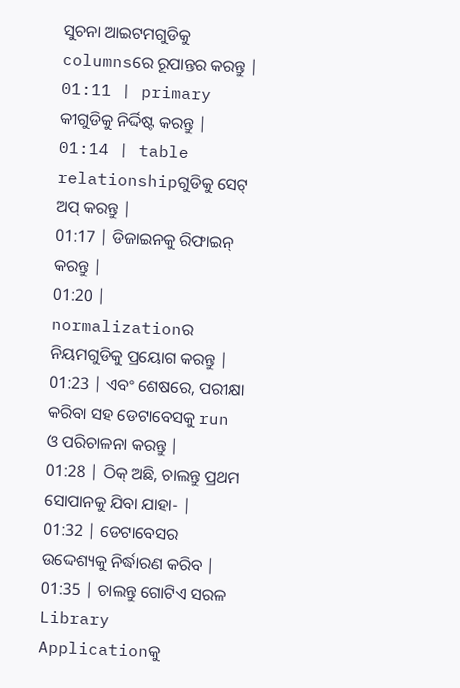ସୁଚନା ଆଇଟମଗୁଡିକୁ columnsରେ ରୂପାନ୍ତର କରନ୍ତୁ |
01:11 | primary କୀଗୁଡିକୁ ନିର୍ଦ୍ଦିଷ୍ଟ କରନ୍ତୁ |
01:14 | table relationshipଗୁଡିକୁ ସେଟ୍ ଅପ୍ କରନ୍ତୁ |
01:17 | ଡିଜାଇନକୁ ରିଫାଇନ୍ କରନ୍ତୁ |
01:20 | normalizationର ନିୟମଗୁଡିକୁ ପ୍ରୟୋଗ କରନ୍ତୁ |
01:23 | ଏବଂ ଶେଷରେ, ପରୀକ୍ଷା କରିବା ସହ ଡେଟାବେସକୁ run ଓ ପରିଚାଳନା କରନ୍ତୁ |
01:28 | ଠିକ୍ ଅଛି, ଚାଲନ୍ତୁ ପ୍ରଥମ ସୋପାନକୁ ଯିବା ଯାହା- |
01:32 | ଡେଟାବେସର ଉଦ୍ଦେଶ୍ୟକୁ ନିର୍ଦ୍ଧାରଣ କରିବ |
01:35 | ଚାଲନ୍ତୁ ଗୋଟିଏ ସରଳ Library Applicationକୁ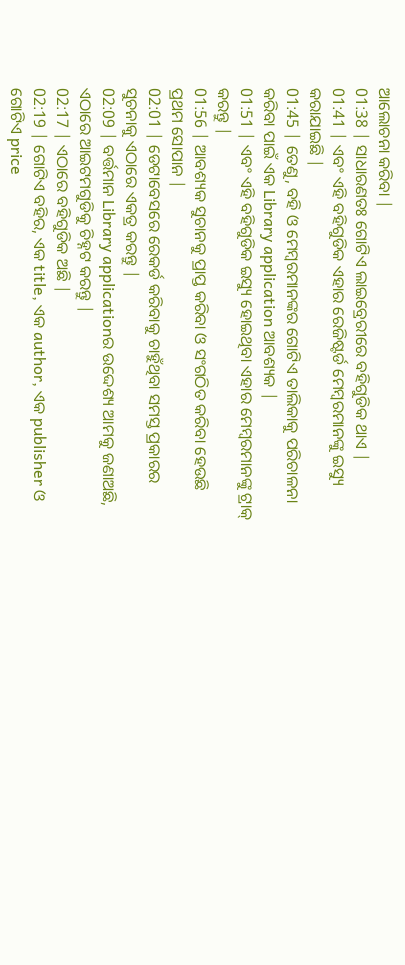ଆଲୋଚନା କରିବା |
01:38 | ସାଧାରଣତଃ ଗୋଟିଏ ଲାଇବ୍ରେରୀରେ ବହିଗୁଡିକ ଥାଏ |
01:41 | ଏବଂ ଏହି ବହିଗୁଡିକ ଏହାର ରେଜିଷ୍ଟର୍ଡ ମେମ୍ବରମାନଙ୍କୁ ଇସ୍ୟୁ କରାଯାଇଛି |
01:45 | ତେଣୁ, ବହି ଓ ମେମ୍ବରମାନଙ୍କର ଗୋଟିଏ ତାଲିକାକୁ ପରିଚାଳନା କରିବା ପାଇଁ ଏକ Library application ଆବଶ୍ୟକ |
01:51 | ଏବଂ ଏହି ବହିଗୁଡିକ ଇସ୍ୟୁ ହୋଇଥିବା ଏହାର ମେମ୍ବରମାନଙ୍କୁ ଟ୍ରାକ୍ କରନ୍ତୁ |
01:56 | ଆବଶ୍ୟକ ସୁଚାନକୁ ପ୍ରାପ୍ତ କରିବା ଓ ସଂଗଠିତ କରିବା ହେଉଛି ପ୍ରଥମ ସୋପାନ |
02:01 | ଡେଟାବେସରେ ରେକର୍ଡ କରିବାକୁ ଚାହୁଁଥିବା ସମସ୍ତ ପ୍ରକାରର ସୁଚନାକୁ ଏଠାରେ ଏକତ୍ର କରନ୍ତୁ |
02:09 | ବର୍ତ୍ତମାନ Library applicationର ଉଦ୍ଦେଶ୍ୟ ଆମକୁ ଜଣାଅଛି, ଏଠାରେ ଆଇଟମଗୁଡିକୁ ଚିହ୍ନଟ କରନ୍ତୁ |
02:17 | ଏଠାରେ ବହିଗୁଡିକ ଅଛି |
02:19 | ଗୋଟିଏ ବହିର, ଏକ title, ଏକ author, ଏକ publisher ଓ ଗୋଟିଏ price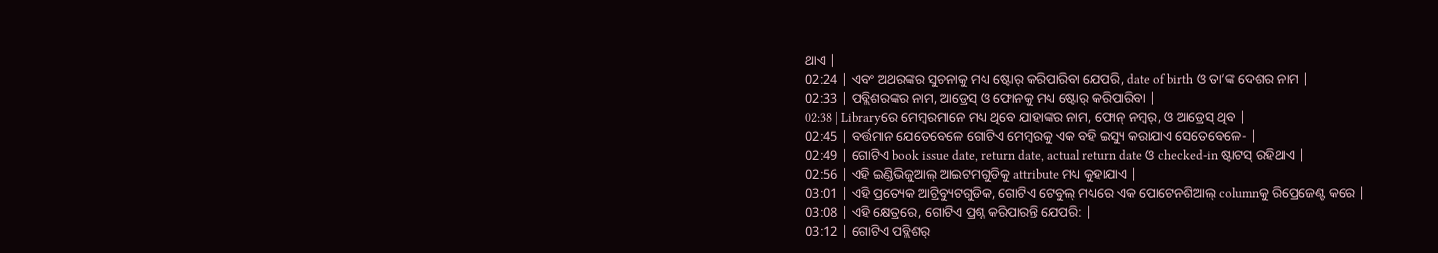ଥାଏ |
02:24 | ଏବଂ ଅଥରଙ୍କର ସୁଚନାକୁ ମଧ୍ୟ ଷ୍ଟୋର୍ କରିପାରିବା ଯେପରି, date of birth ଓ ତା’ଙ୍କ ଦେଶର ନାମ |
02:33 | ପବ୍ଲିଶରଙ୍କର ନାମ, ଆଡ୍ରେସ୍ ଓ ଫୋନକୁ ମଧ୍ୟ ଷ୍ଟୋର୍ କରିପାରିବା |
02:38 | Libraryରେ ମେମ୍ବରମାନେ ମଧ୍ୟ ଥିବେ ଯାହାଙ୍କର ନାମ, ଫୋନ୍ ନମ୍ବର୍, ଓ ଆଡ୍ରେସ୍ ଥିବ |
02:45 | ବର୍ତ୍ତମାନ ଯେତେବେଳେ ଗୋଟିଏ ମେମ୍ବରକୁ ଏକ ବହି ଇସ୍ୟୁ କରାଯାଏ ସେତେବେଳେ- |
02:49 | ଗୋଟିଏ book issue date, return date, actual return date ଓ checked-in ଷ୍ଟାଟସ୍ ରହିଥାଏ |
02:56 | ଏହି ଇଣ୍ଡିଭିଜୁଆଲ୍ ଆଇଟମଗୁଡିକୁ attribute ମଧ୍ୟ କୁହାଯାଏ |
03:01 | ଏହି ପ୍ରତ୍ୟେକ ଆଟ୍ରିବ୍ୟୁଟଗୁଡିକ, ଗୋଟିଏ ଟେବୁଲ୍ ମଧ୍ୟରେ ଏକ ପୋଟେନଶିଆଲ୍ columnକୁ ରିପ୍ରେଜେଣ୍ଟ କରେ |
03:08 | ଏହି କ୍ଷେତ୍ରରେ, ଗୋଟିଏ ପ୍ରଶ୍ନ କରିପାରନ୍ତି ଯେପରି: |
03:12 | ଗୋଟିଏ ପବ୍ଲିଶର୍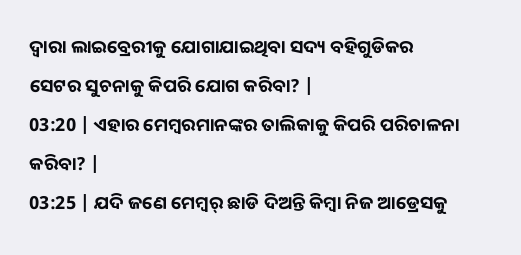ଦ୍ଵାରା ଲାଇବ୍ରେରୀକୁ ଯୋଗାଯାଇଥିବା ସଦ୍ୟ ବହିଗୁଡିକର ସେଟର ସୁଚନାକୁ କିପରି ଯୋଗ କରିବା? |
03:20 | ଏହାର ମେମ୍ବରମାନଙ୍କର ତାଲିକାକୁ କିପରି ପରିଚାଳନା କରିବା? |
03:25 | ଯଦି ଜଣେ ମେମ୍ବର୍ ଛାଡି ଦିଅନ୍ତି କିମ୍ବା ନିଜ ଆଡ୍ରେସକୁ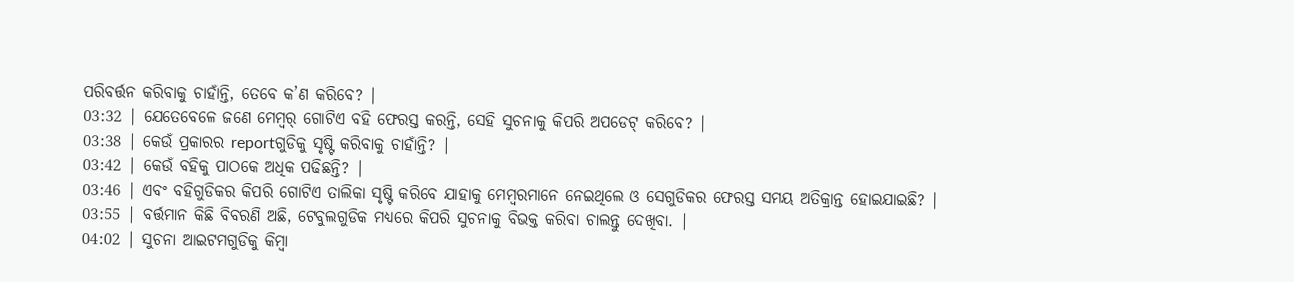ପରିବର୍ତ୍ତନ କରିବାକୁ ଚାହାଁନ୍ତି, ତେବେ କ’ଣ କରିବେ? |
03:32 | ଯେତେବେଳେ ଜଣେ ମେମ୍ବର୍ ଗୋଟିଏ ବହି ଫେରସ୍ତ କରନ୍ତି, ସେହି ସୁଚନାକୁ କିପରି ଅପଡେଟ୍ କରିବେ? |
03:38 | କେଉଁ ପ୍ରକାରର reportଗୁଡିକୁ ସୃଷ୍ଟି କରିବାକୁ ଚାହାଁନ୍ତି? |
03:42 | କେଉଁ ବହିକୁ ପାଠକେ ଅଧିକ ପଢିଛନ୍ତି? |
03:46 | ଏବଂ ବହିଗୁଡିକର କିପରି ଗୋଟିଏ ତାଲିକା ସୃଷ୍ଟି କରିବେ ଯାହାକୁ ମେମ୍ବରମାନେ ନେଇଥିଲେ ଓ ସେଗୁଡିକର ଫେରସ୍ତ ସମୟ ଅତିକ୍ରାନ୍ତ ହୋଇଯାଇଛି? |
03:55 | ବର୍ତ୍ତମାନ କିଛି ବିବରଣି ଅଛି, ଟେବୁଲଗୁଡିକ ମଧ୍ୟରେ କିପରି ସୁଚନାକୁ ବିଭକ୍ତ କରିବା ଚାଲନ୍ତୁ ଦେଖିବା. |
04:02 | ସୁଚନା ଆଇଟମଗୁଡିକୁ କିମ୍ବା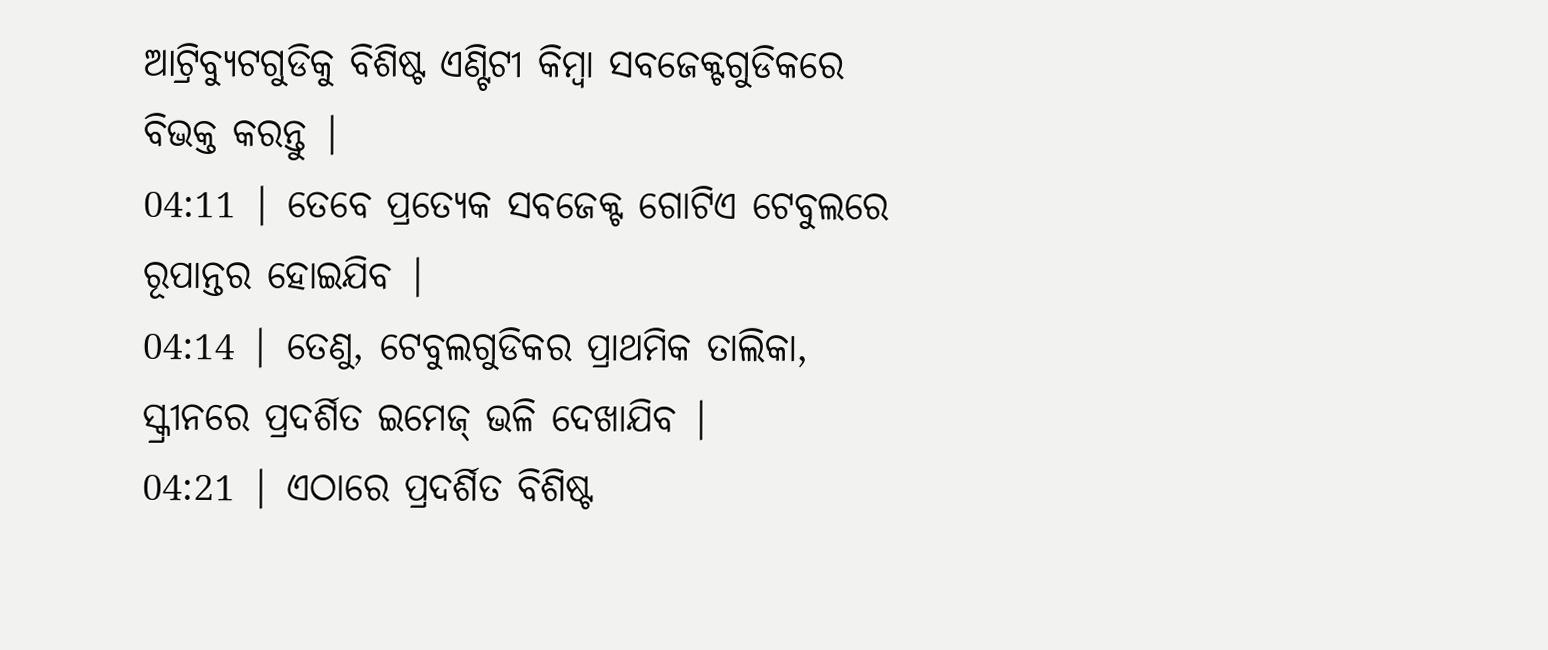ଆଟ୍ରିବ୍ୟୁଟଗୁଡିକୁ ବିଶିଷ୍ଟ ଏଣ୍ଟିଟୀ କିମ୍ବା ସବଜେକ୍ଟଗୁଡିକରେ ବିଭକ୍ତ କରନ୍ତୁ |
04:11 | ତେବେ ପ୍ରତ୍ୟେକ ସବଜେକ୍ଟ ଗୋଟିଏ ଟେବୁଲରେ ରୂପାନ୍ତର ହୋଇଯିବ |
04:14 | ତେଣୁ, ଟେବୁଲଗୁଡିକର ପ୍ରାଥମିକ ତାଲିକା, ସ୍କ୍ରୀନରେ ପ୍ରଦର୍ଶିତ ଇମେଜ୍ ଭଳି ଦେଖାଯିବ |
04:21 | ଏଠାରେ ପ୍ରଦର୍ଶିତ ବିଶିଷ୍ଟ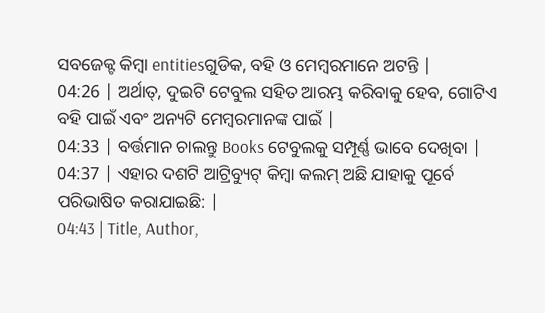ସବଜେକ୍ଟ କିମ୍ବା entitiesଗୁଡିକ, ବହି ଓ ମେମ୍ବରମାନେ ଅଟନ୍ତି |
04:26 | ଅର୍ଥାତ୍, ଦୁଇଟି ଟେବୁଲ ସହିତ ଆରମ୍ଭ କରିବାକୁ ହେବ, ଗୋଟିଏ ବହି ପାଇଁ ଏବଂ ଅନ୍ୟଟି ମେମ୍ବରମାନଙ୍କ ପାଇଁ |
04:33 | ବର୍ତ୍ତମାନ ଚାଲନ୍ତୁ Books ଟେବୁଲକୁ ସମ୍ପୂର୍ଣ୍ଣ ଭାବେ ଦେଖିବା |
04:37 | ଏହାର ଦଶଟି ଆଟ୍ରିବ୍ୟୁଟ୍ କିମ୍ବା କଲମ୍ ଅଛି ଯାହାକୁ ପୂର୍ବେ ପରିଭାଷିତ କରାଯାଇଛି: |
04:43 | Title, Author,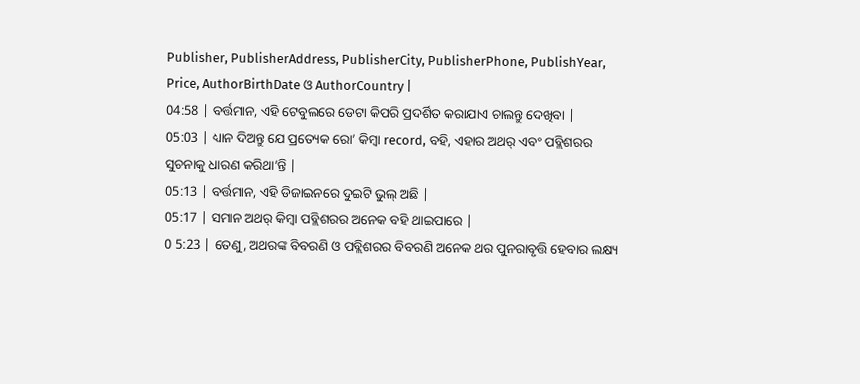Publisher, PublisherAddress, PublisherCity, PublisherPhone, PublishYear, Price, AuthorBirthDate ଓ AuthorCountry |
04:58 | ବର୍ତ୍ତମାନ, ଏହି ଟେବୁଲରେ ଡେଟା କିପରି ପ୍ରଦର୍ଶିତ କରାଯାଏ ଚାଲନ୍ତୁ ଦେଖିବା |
05:03 | ଧ୍ୟାନ ଦିଅନ୍ତୁ ଯେ ପ୍ରତ୍ୟେକ ରୋ’ କିମ୍ବା record, ବହି, ଏହାର ଅଥର୍ ଏବଂ ପବ୍ଲିଶରର ସୁଚନାକୁ ଧାରଣ କରିଥା’ନ୍ତି |
05:13 | ବର୍ତ୍ତମାନ, ଏହି ଡିଜାଇନରେ ଦୁଇଟି ଭୁଲ୍ ଅଛି |
05:17 | ସମାନ ଅଥର୍ କିମ୍ବା ପବ୍ଲିଶରର ଅନେକ ବହି ଥାଇପାରେ |
0 5:23 | ତେଣୁ, ଅଥରଙ୍କ ବିବରଣି ଓ ପବ୍ଲିଶରର ବିବରଣି ଅନେକ ଥର ପୁନରାବୃତ୍ତି ହେବାର ଲକ୍ଷ୍ୟ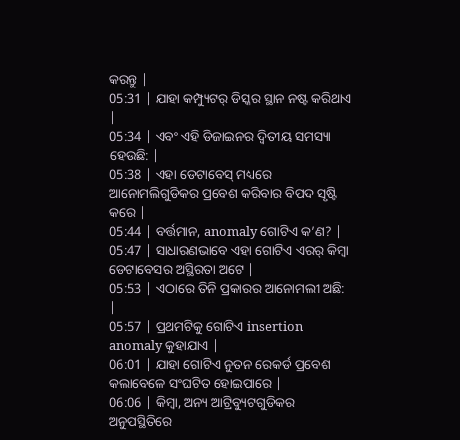କରନ୍ତୁ |
05:31 | ଯାହା କମ୍ପ୍ୟୁଟର୍ ଡିସ୍କର ସ୍ଥାନ ନଷ୍ଟ କରିଥାଏ |
05:34 | ଏବଂ ଏହି ଡିଜାଇନର ଦ୍ଵିତୀୟ ସମସ୍ୟା ହେଉଛି: |
05:38 | ଏହା ଡେଟାବେସ୍ ମଧ୍ୟରେ ଆନୋମଲିଗୁଡିକର ପ୍ରବେଶ କରିବାର ବିପଦ ସୃଷ୍ଟି କରେ |
05:44 | ବର୍ତ୍ତମାନ, anomaly ଗୋଟିଏ କ’ଣ? |
05:47 | ସାଧାରଣଭାବେ ଏହା ଗୋଟିଏ ଏରର୍ କିମ୍ବା ଡେଟାବେସର ଅସ୍ଥିରତା ଅଟେ |
05:53 | ଏଠାରେ ତିନି ପ୍ରକାରର ଆନୋମଲୀ ଅଛି: |
05:57 | ପ୍ରଥମଟିକୁ ଗୋଟିଏ insertion anomaly କୁହାଯାଏ |
06:01 | ଯାହା ଗୋଟିଏ ନୁତନ ରେକର୍ଡ ପ୍ରବେଶ କଲାବେଳେ ସଂଘଟିତ ହୋଇପାରେ |
06:06 | କିମ୍ବା, ଅନ୍ୟ ଆଟ୍ରିବ୍ୟୁଟଗୁଡିକର ଅନୁପସ୍ଥିତିରେ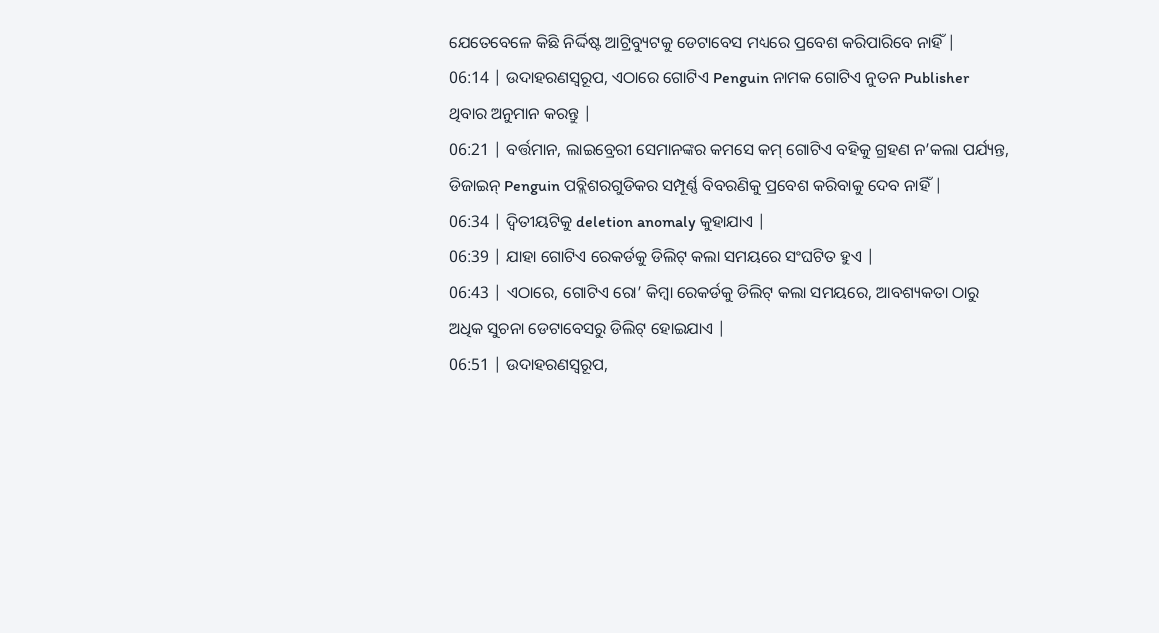ଯେତେବେଳେ କିଛି ନିର୍ଦ୍ଦିଷ୍ଟ ଆଟ୍ରିବ୍ୟୁଟକୁ ଡେଟାବେସ ମଧ୍ୟରେ ପ୍ରବେଶ କରିପାରିବେ ନାହିଁ |
06:14 | ଉଦାହରଣସ୍ଵରୂପ, ଏଠାରେ ଗୋଟିଏ Penguin ନାମକ ଗୋଟିଏ ନୁତନ Publisher ଥିବାର ଅନୁମାନ କରନ୍ତୁ |
06:21 | ବର୍ତ୍ତମାନ, ଲାଇବ୍ରେରୀ ସେମାନଙ୍କର କମସେ କମ୍ ଗୋଟିଏ ବହିକୁ ଗ୍ରହଣ ନ’କଲା ପର୍ଯ୍ୟନ୍ତ, ଡିଜାଇନ୍ Penguin ପବ୍ଲିଶରଗୁଡିକର ସମ୍ପୂର୍ଣ୍ଣ ବିବରଣିକୁ ପ୍ରବେଶ କରିବାକୁ ଦେବ ନାହିଁ |
06:34 | ଦ୍ଵିତୀୟଟିକୁ deletion anomaly କୁହାଯାଏ |
06:39 | ଯାହା ଗୋଟିଏ ରେକର୍ଡକୁ ଡିଲିଟ୍ କଲା ସମୟରେ ସଂଘଟିତ ହୁଏ |
06:43 | ଏଠାରେ, ଗୋଟିଏ ରୋ’ କିମ୍ବା ରେକର୍ଡକୁ ଡିଲିଟ୍ କଲା ସମୟରେ, ଆବଶ୍ୟକତା ଠାରୁ ଅଧିକ ସୁଚନା ଡେଟାବେସରୁ ଡିଲିଟ୍ ହୋଇଯାଏ |
06:51 | ଉଦାହରଣସ୍ଵରୂପ,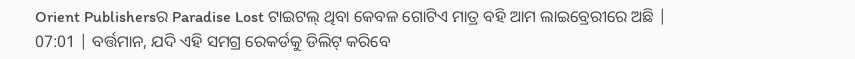Orient Publishersର Paradise Lost ଟାଇଟଲ୍ ଥିବା କେବଳ ଗୋଟିଏ ମାତ୍ର ବହି ଆମ ଲାଇବ୍ରେରୀରେ ଅଛି |
07:01 | ବର୍ତ୍ତମାନ, ଯଦି ଏହି ସମଗ୍ର ରେକର୍ଡକୁ ଡିଲିଟ୍ କରିବେ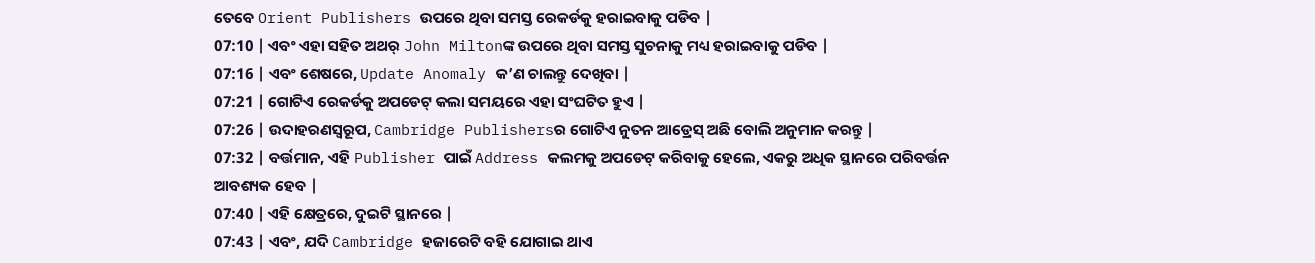ତେବେ Orient Publishers ଉପରେ ଥିବା ସମସ୍ତ ରେକର୍ଡକୁ ହରାଇବାକୁ ପଡିବ |
07:10 | ଏବଂ ଏହା ସହିତ ଅଥର୍ John Miltonଙ୍କ ଉପରେ ଥିବା ସମସ୍ତ ସୁଚନାକୁ ମଧ୍ୟ ହରାଇବାକୁ ପଡିବ |
07:16 | ଏବଂ ଶେଷରେ, Update Anomaly କ’ଣ ଚାଲନ୍ତୁ ଦେଖିବା |
07:21 | ଗୋଟିଏ ରେକର୍ଡକୁ ଅପଡେଟ୍ କଲା ସମୟରେ ଏହା ସଂଘଟିତ ହୁଏ |
07:26 | ଉଦାହରଣସ୍ଵରୂପ, Cambridge Publishersର ଗୋଟିଏ ନୁତନ ଆଡ୍ରେସ୍ ଅଛି ବୋଲି ଅନୁମାନ କରନ୍ତୁ |
07:32 | ବର୍ତ୍ତମାନ, ଏହି Publisher ପାଇଁ Address କଲମକୁ ଅପଡେଟ୍ କରିବାକୁ ହେଲେ, ଏକରୁ ଅଧିକ ସ୍ଥାନରେ ପରିବର୍ତ୍ତନ ଆବଶ୍ୟକ ହେବ |
07:40 | ଏହି କ୍ଷେତ୍ରରେ, ଦୁଇଟି ସ୍ଥାନରେ |
07:43 | ଏବଂ, ଯଦି Cambridge ହଜାରେଟି ବହି ଯୋଗାଇ ଥାଏ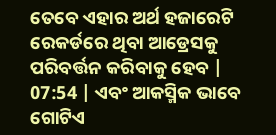ତେବେ ଏହାର ଅର୍ଥ ହଜାରେଟି ରେକର୍ଡରେ ଥିବା ଆଡ୍ରେସକୁ ପରିବର୍ତ୍ତନ କରିବାକୁ ହେବ |
07:54 | ଏବଂ ଆକସ୍ମିକ ଭାବେ ଗୋଟିଏ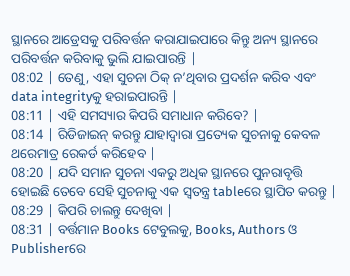ସ୍ଥାନରେ ଆଡ୍ରେସକୁ ପରିବର୍ତ୍ତନ କରାଯାଇପାରେ କିନ୍ତୁ ଅନ୍ୟ ସ୍ଥାନରେ ପରିବର୍ତ୍ତନ କରିବାକୁ ଭୁଲି ଯାଇପାରନ୍ତି |
08:02 | ତେଣୁ, ଏହା ସୁଚନା ଠିକ୍ ନ’ଥିବାର ପ୍ରଦର୍ଶନ କରିବ ଏବଂ data integrityକୁ ହରାଇପାରନ୍ତି |
08:11 | ଏହି ସମସ୍ୟାର କିପରି ସମାଧାନ କରିବେ? |
08:14 | ରିଡିଜାଇନ୍ କରନ୍ତୁ ଯାହାଦ୍ଵାରା ପ୍ରତ୍ୟେକ ସୁଚନାକୁ କେବଳ ଥରେମାତ୍ର ରେକର୍ଡ କରିହେବ |
08:20 | ଯଦି ସମାନ ସୁଚନା ଏକରୁ ଅଧିକ ସ୍ଥାନରେ ପୁନରାବୃତ୍ତି ହୋଇଛି ତେବେ ସେହି ସୁଚନାକୁ ଏକ ସ୍ଵତନ୍ତ୍ର tableରେ ସ୍ଥାପିତ କରନ୍ତୁ |
08:29 | କିପରି ଚାଲନ୍ତୁ ଦେଖିବା |
08:31 | ବର୍ତ୍ତମାନ Books ଟେବୁଲକୁ, Books, Authors ଓ Publisherରେ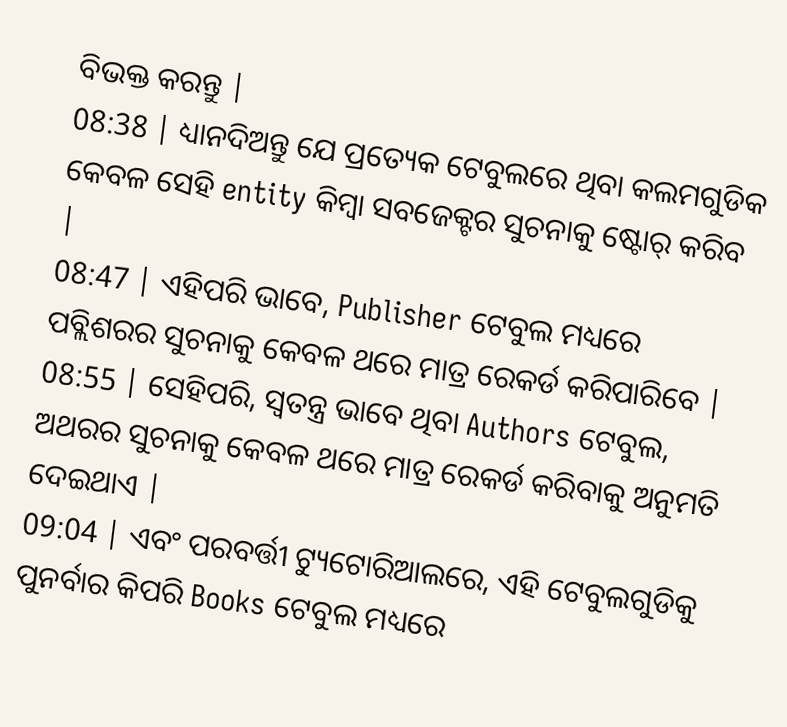ବିଭକ୍ତ କରନ୍ତୁ |
08:38 | ଧ୍ୟାନଦିଅନ୍ତୁ ଯେ ପ୍ରତ୍ୟେକ ଟେବୁଲରେ ଥିବା କଲମଗୁଡିକ କେବଳ ସେହି entity କିମ୍ବା ସବଜେକ୍ଟର ସୁଚନାକୁ ଷ୍ଟୋର୍ କରିବ |
08:47 | ଏହିପରି ଭାବେ, Publisher ଟେବୁଲ ମଧ୍ୟରେ ପବ୍ଲିଶରର ସୁଚନାକୁ କେବଳ ଥରେ ମାତ୍ର ରେକର୍ଡ କରିପାରିବେ |
08:55 | ସେହିପରି, ସ୍ଵତନ୍ତ୍ର ଭାବେ ଥିବା Authors ଟେବୁଲ, ଅଥରର ସୁଚନାକୁ କେବଳ ଥରେ ମାତ୍ର ରେକର୍ଡ କରିବାକୁ ଅନୁମତି ଦେଇଥାଏ |
09:04 | ଏବଂ ପରବର୍ତ୍ତୀ ଟ୍ୟୁଟୋରିଆଲରେ, ଏହି ଟେବୁଲଗୁଡିକୁ ପୁନର୍ବାର କିପରି Books ଟେବୁଲ ମଧ୍ୟରେ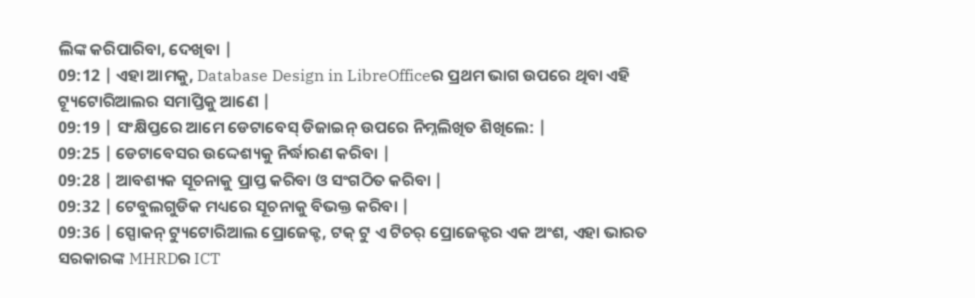ଲିଙ୍କ କରିପାରିବା, ଦେଖିବା |
09:12 | ଏହା ଆମକୁ, Database Design in LibreOfficeର ପ୍ରଥମ ଭାଗ ଉପରେ ଥିବା ଏହି ଟ୍ୟୂଟୋରିଆଲର ସମାପ୍ତିକୁ ଆଣେ |
09:19 | ସଂକ୍ଷିପ୍ତରେ ଆମେ ଡେଟାବେସ୍ ଡିଜାଇନ୍ ଉପରେ ନିମ୍ନଲିଖିତ ଶିଖିଲେ: |
09:25 | ଡେଟାବେସର ଉଦ୍ଦେଶ୍ୟକୁ ନିର୍ଦ୍ଧାରଣ କରିବା |
09:28 | ଆବଶ୍ୟକ ସୂଚନାକୁ ପ୍ରାପ୍ତ କରିବା ଓ ସଂଗଠିତ କରିବା |
09:32 | ଟେବୁଲଗୁଡିକ ମଧ୍ୟରେ ସୂଚନାକୁ ବିଭକ୍ତ କରିବା |
09:36 | ସ୍ପୋକନ୍ ଟ୍ୟୁଟୋରିଆଲ ପ୍ରୋଜେକ୍ଟ, ଟକ୍ ଟୁ ଏ ଟିଚର୍ ପ୍ରୋଜେକ୍ଟର ଏକ ଅଂଶ, ଏହା ଭାରତ ସରକାରଙ୍କ MHRDର ICT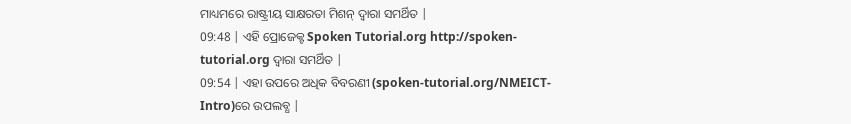ମାଧ୍ୟମରେ ରାଷ୍ଟ୍ରୀୟ ସାକ୍ଷରତା ମିଶନ୍ ଦ୍ୱାରା ସମର୍ଥିତ |
09:48 | ଏହି ପ୍ରୋଜେକ୍ଟ Spoken Tutorial.org http://spoken-tutorial.org ଦ୍ଵାରା ସମର୍ଥିତ |
09:54 | ଏହା ଉପରେ ଅଧିକ ବିବରଣୀ (spoken-tutorial.org/NMEICT-Intro)ରେ ଉପଲବ୍ଧ |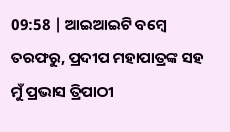09:58 | ଆଇଆଇଟି ବମ୍ୱେ ତରଫରୁ, ପ୍ରଦୀପ ମହାପାତ୍ରଙ୍କ ସହ ମୁଁ ପ୍ରଭାସ ତ୍ରିପାଠୀ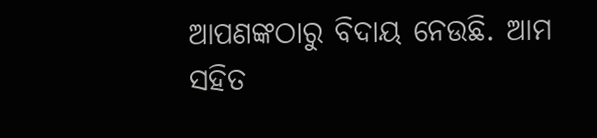ଆପଣଙ୍କଠାରୁ ବିଦାୟ ନେଉଛି. ଆମ ସହିତ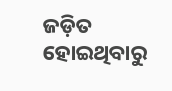ଜଡ଼ିତ ହୋଇଥିବାରୁ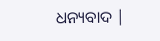ଧନ୍ୟବାଦ |